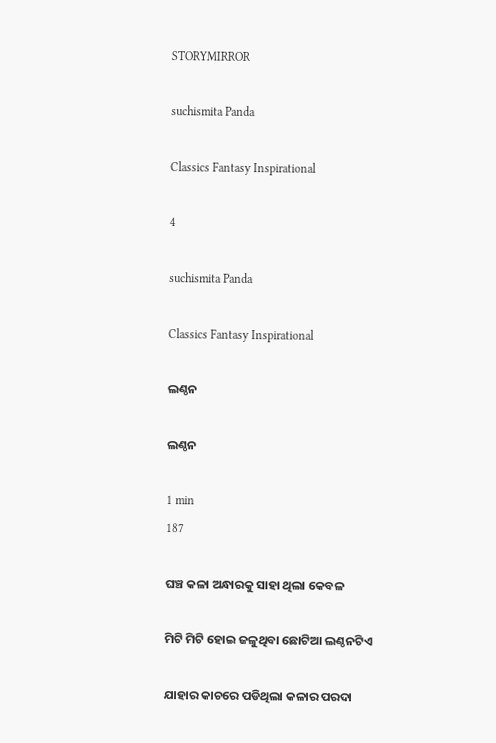STORYMIRROR

suchismita Panda

Classics Fantasy Inspirational

4

suchismita Panda

Classics Fantasy Inspirational

ଲଣ୍ଠନ

ଲଣ୍ଠନ

1 min
187

ଘଞ୍ଚ କଳା ଅନ୍ଧାରକୁ ସାହା ଥିଲା କେବଳ

ମିଟି ମିଟି ହୋଇ ଜଳୁଥିବା ଛୋଟିଆ ଲଣ୍ଠନଟିଏ

ଯାହାର କାଚରେ ପଡିଥିଲା କଳାର ପରଦା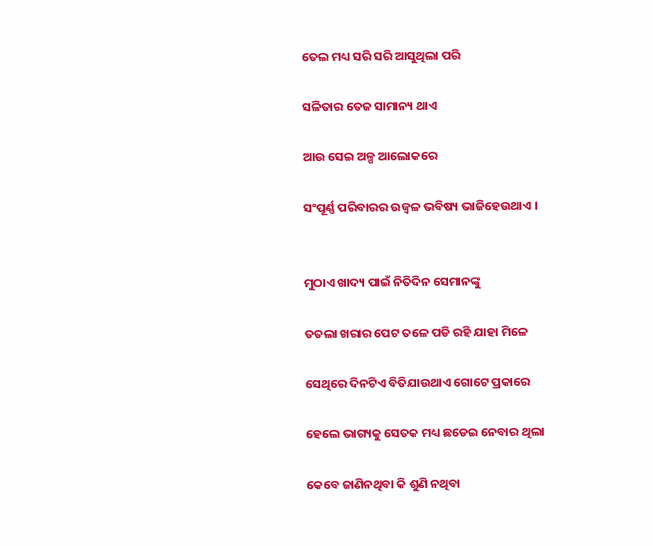ତେଲ ମଧ୍ୟ ସରି ସରି ଆସୁଥିଲା ପରି

ସଳିତାର ତେଜ ସାମାନ୍ୟ ଥାଏ

ଆଉ ସେଇ ଅଳ୍ପ ଆଲୋକରେ

ସଂପୂର୍ଣ୍ଣ ପରିବାରର ଉଜ୍ବଳ ଭବିଷ୍ୟ ଭାଜିହେଉଥାଏ ।


ମୁଠାଏ ଖାଦ୍ୟ ପାଇଁ ନିତିଦିନ ସେମାନଙ୍କୁ

ତତଲା ଖରାର ପେଟ ତଳେ ପଡି ରହି ଯାହା ମିଳେ

ସେଥିରେ ଦିନଟିଏ ବିତିଯାଉଥାଏ ଗୋଟେ ପ୍ରକାରେ

ହେଲେ ଭାଗ୍ୟକୁ ସେତକ ମଧ୍ୟ ଛଡେଇ ନେବାର ଥିଲା

କେବେ ଜାଣିନଥିବା କି ଶୁଣି ନଥିବା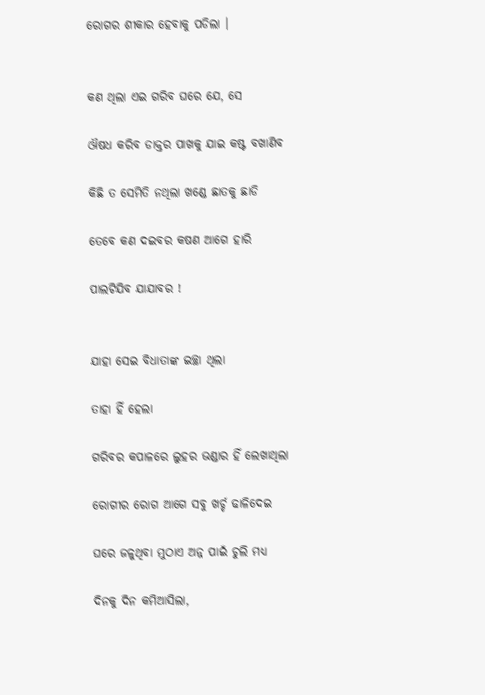ରୋଗର ଶୀକାର ହେବାକୁ ପଡିଲା ।


କଣ ଥିଲା ଏଇ ଗରିବ ଘରେ ଯେ, ସେ

ଔଷଧ କରିବ ଡାକ୍ତର ପାଖକୁ ଯାଇ କଷ୍ଟ ବଖାଣିବ

କିଛି ତ ସେମିତି ନଥିଲା ଖଣ୍ଡେ ଛାତକୁ ଛାଡି

ତେବେ କଣ ଦଇବର କଷଣ ଆଗେ ହାରି

ପାଲଟିଯିବ ଯାଯାବର !


ଯାହା ସେଇ ବିଧାତାଙ୍କ ଇଚ୍ଛା ଥିଲା

ତାହା ହିଁ ହେଲା

ଗରିବର କପାଳରେ ଲୁହର ଭଣ୍ଡାର ହିଁ ଲେଖାଥିଲା

ରୋଗୀର ରୋଗ ଆଗେ ସବୁ ଖର୍ଚ୍ଚ ଢାଳିଦେଇ

ଘରେ ଜଳୁଥିବା ମୁଠାଏ ଅନ୍ନ ପାଇଁ ଚୁଲି ମଧ୍ୟ

ଦିନକୁ ଦିନ କମିଆସିଲା,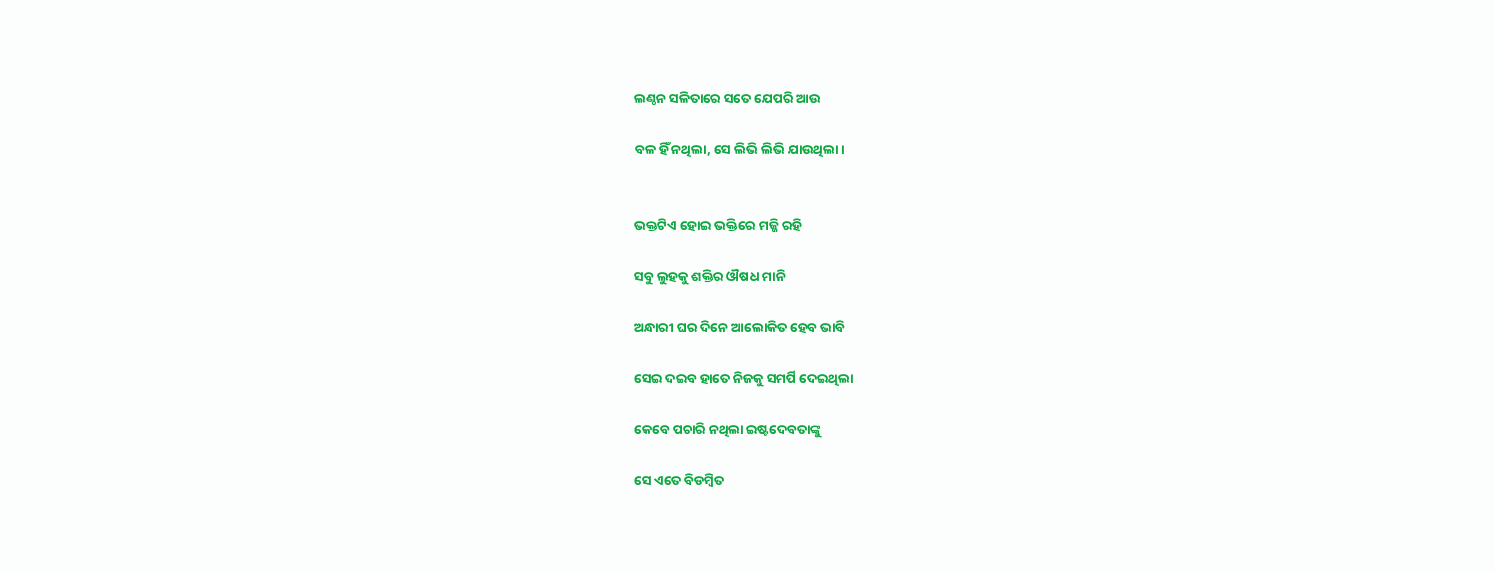ଲଣ୍ଠନ ସଳିତାରେ ସତେ ଯେପରି ଆଉ

ବଳ ହିଁ ନଥିଲା, ସେ ଲିଭି ଲିଭି ଯାଉଥିଲା ।


ଭକ୍ତଟିଏ ହୋଇ ଭକ୍ତିରେ ମଜ୍ଜି ରହି

ସବୁ ଲୁହକୁ ଶକ୍ତିର ଔଷଧ ମାନି

ଅନ୍ଧାରୀ ଘର ଦିନେ ଆଲୋକିତ ହେବ ଭାବି

ସେଇ ଦଇବ ହାତେ ନିଜକୁ ସମର୍ପି ଦେଇଥିଲା

କେବେ ପଚାରି ନଥିଲା ଇଷ୍ଟଦେବତାଙ୍କୁ

ସେ ଏତେ ବିଡମ୍ବିତ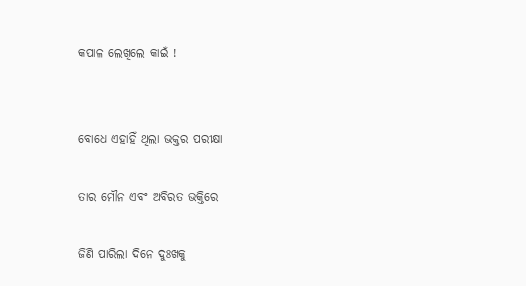କପାଳ ଲେଖିଲେ କାଇଁ !


ବୋଧେ ଏହାହିଁ ଥିଲା ଭକ୍ତର ପରୀକ୍ଷା

ତାର ମୌନ ଏବଂ ଅବିରତ ଭକ୍ତିରେ

ଜିଣି ପାରିଲା ଦିନେ ଦୁଃଖକୁ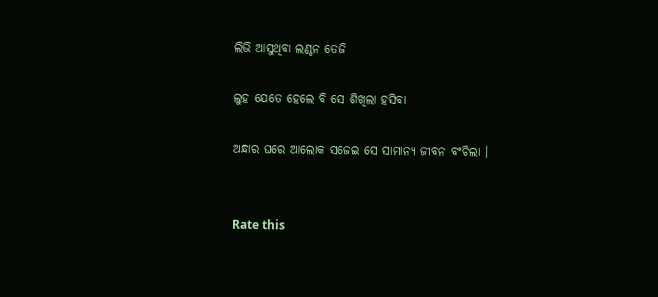ଲିଭି ଆସୁଥିବା ଲଣ୍ଠନ ତେଜି

ଲୁହ ଯେତେ ହେଲେ ବି ସେ ଶିଖିଲା ହସିବା

ଅନ୍ଧାର ଘରେ ଆଲୋକ ସଜେଇ ସେ ସାମାନ୍ୟ ଜୀବନ ବଂଚିଲା ।


Rate this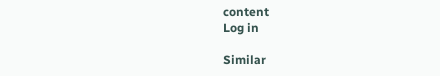content
Log in

Similar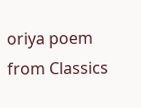oriya poem from Classics